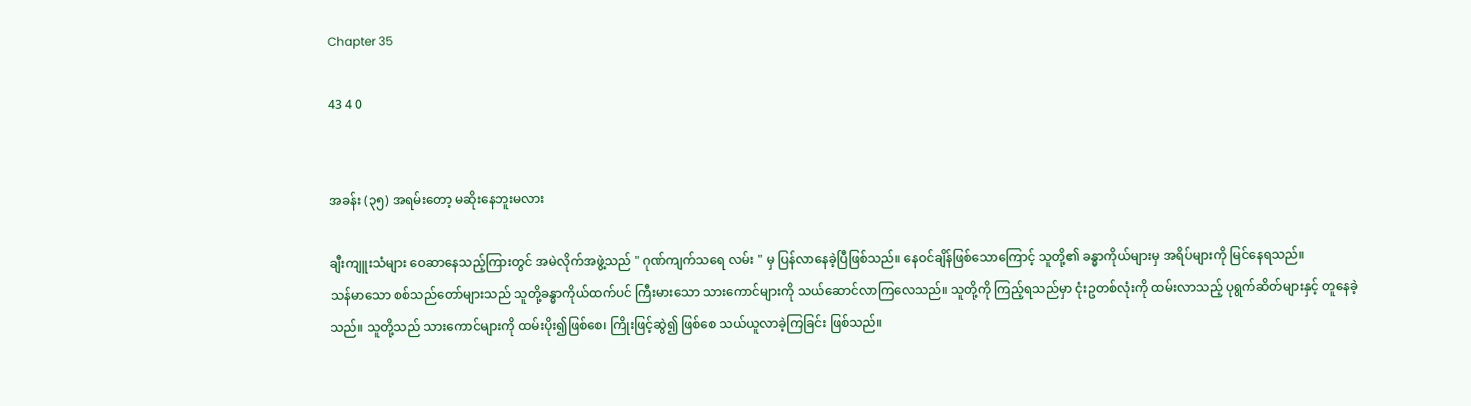Chapter 35

43 4 0


အခန်း (၃၅) အရမ်းတော့ မဆိုးနေဘူးမလား

ချီးကျူးသံများ ဝေဆာနေသည့်ကြားတွင် အမဲလိုက်အဖွဲ့သည် " ဂုဏ်ကျက်သရေ လမ်း " မှ ပြန်လာနေခဲ့ပြီဖြစ်သည်။ နေဝင်ချိန်ဖြစ်သောကြောင့် သူတို့၏ ခန္ဓာကိုယ်များမှ အရိပ်များကို မြင်နေရသည်။
သန်မာသော စစ်သည်တော်များသည် သူတို့ခန္ဓာကိုယ်ထက်ပင် ကြီးမားသော သားကောင်များကို သယ်ဆောင်လာကြလေသည်။ သူတို့ကို ကြည့်ရသည်မှာ ငုံးဥတစ်လုံးကို ထမ်းလာသည့် ပုရွက်ဆိတ်များနှင့် တူနေခဲ့သည်။ သူတို့သည် သားကောင်များကို ထမ်းပိုး၍ဖြစ်စေ၊ ကြိုးဖြင့်ဆွဲ၍ ဖြစ်စေ သယ်ယူလာခဲ့ကြခြင်း ဖြစ်သည်။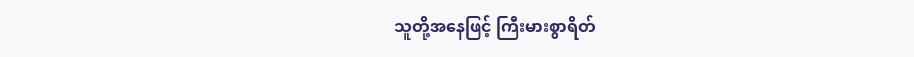သူတို့အနေဖြင့် ကြီးမားစွာရိတ်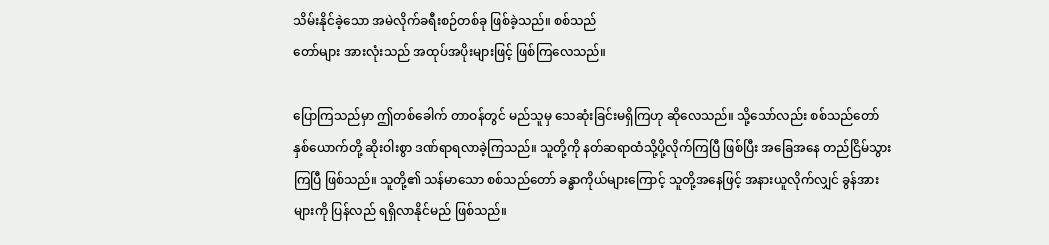သိမ်းနိုင်ခဲ့သော အမဲလိုက်ခရီးစဉ်တစ်ခု ဖြစ်ခဲ့သည်။ စစ်သည်
တော်များ အားလုံးသည် အထုပ်အပိုးများဖြင့် ဖြစ်ကြလေသည်။

ပြောကြသည်မှာ ဤတစ်ခေါက် တာဝန်တွင် မည်သူမှ သေဆုံးခြင်းမရှိကြဟု ဆိုလေသည်။ သို့‌သော်လည်း စစ်သည်တော် နှစ်ယောက်တို့ ဆိုးဝါးစွာ ဒဏ်ရာရလာခဲ့ကြသည်။ သူတို့ကို နတ်ဆရာထံသို့ပို့လိုက်ကြပြီ ဖြစ်ပြီး အခြေအနေ တည်ငြိမ်သွားကြပြီ ဖြစ်သည်။ သူတို့၏ သန်မာသော စစ်သည်တော် ခန္ဓာကိုယ်များကြောင့် သူတို့အနေဖြင့် အနားယူလိုက်လျှင် ခွန်အားများကို ပြန်လည် ရရှိလာနိုင်မည် ဖြစ်သည်။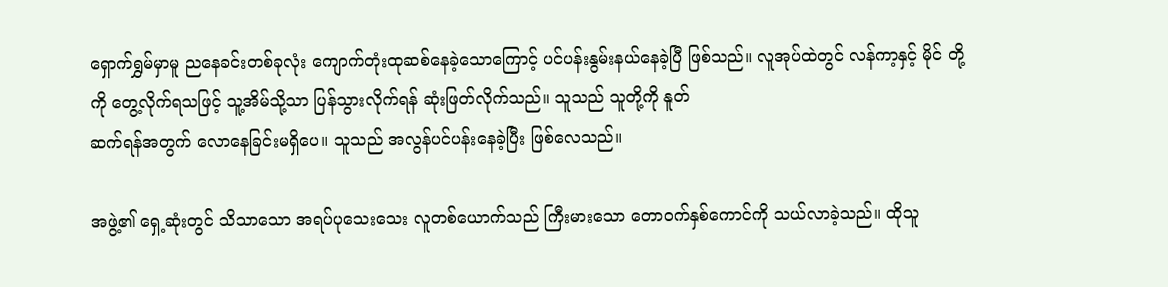ရှောက်ရွှမ်မှာမူ ညနေခင်းတစ်ခုလုံး ကျောက်တုံးထုဆစ်နေခဲ့သောကြောင့် ပင်ပန်းနွမ်းနယ်နေခဲ့ပြီ ဖြစ်သည်။ လူအုပ်ထဲတွင် လန်ကာ့နှင့် မိုင် တို့ကို တွေ့လိုက်ရသဖြင့် သူ့အိမ်သို့သာ ပြန်သွားလိုက်ရန် ဆုံးဖြတ်လိုက်သည်။ သူသည် သူတို့ကို နူတ်
ဆက်ရန်အတွက် လောနေခြင်းမရှိပေ။ သူသည် အလွန်ပင်ပန်းနေခဲ့ပြီး ဖြစ်လေသည်။

အဖွဲ့၏ ရှေ့ဆုံးတွင် သိသာသော အရပ်ပုသေးသေး လူတစ်ယောက်သည် ကြီးမားသော တောဝက်နှစ်ကောင်ကို သယ်လာခဲ့သည်။ ထိုသူ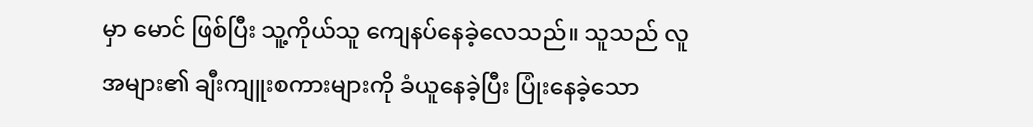မှာ မောင် ဖြစ်ပြီး သူ့ကိုယ်သူ ကျေနပ်နေခဲ့လေသည်။ သူသည် လူအများ၏ ချီးကျူးစကားများကို ခံယူနေခဲ့ပြီး ပြုံးနေခဲ့သော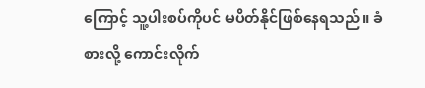ကြောင့် သူ့ပါးစပ်ကိုပင် မပိတ်နိုင်ဖြစ်နေရသည်။ ခံစားလို့ ကောင်းလိုက်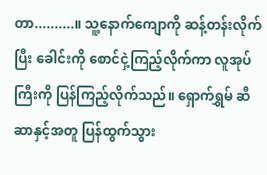တာ..........။ သူ့နောက်ကျောကို ဆန့်တန်းလိုက်ပြီး ခေါင်းကို စောင်ငှဲ့ကြည့်လိုက်ကာ လူအုပ်ကြီးကို ပြန်ကြည့်လိုက်သည်။ ရှောက်ရွှမ် ဆီဆာနှင့်အတူ ပြန်ထွက်သွား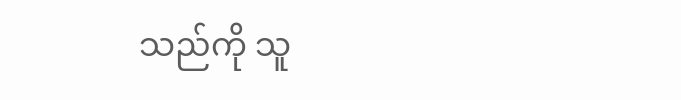သည်ကို သူ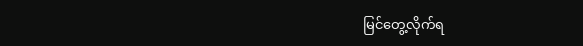မြင်တွေ့လိုက်ရ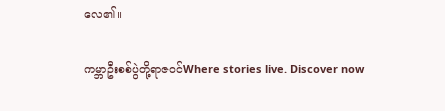လေ၏။

ကမ္ဘာဦးစစ်ပွဲတို့ရာဇဝင်Where stories live. Discover now